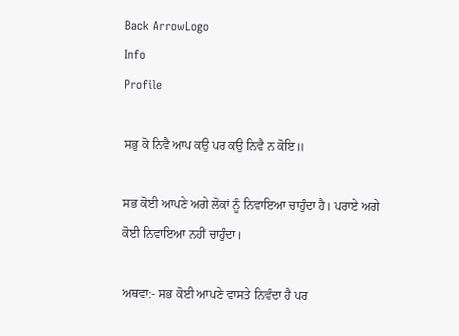Back ArrowLogo
Info
Profile

ਸਭੁ ਕੋ ਨਿਵੈ ਆਪ ਕਉ ਪਰ ਕਉ ਨਿਵੈ ਨ ਕੋਇ॥

ਸਭ ਕੋਈ ਆਪਣੇ ਅਗੇ ਲੋਕਾਂ ਨੂੰ ਨਿਵਾਇਆ ਚਾਹੁੰਦਾ ਹੈ। ਪਰਾਏ ਅਗੇ ਕੋਈ ਨਿਵਾਇਆ ਨਹੀਂ ਚਾਹੁੰਦਾ।

ਅਥਵਾ:- ਸਭ ਕੋਈ ਆਪਣੇ ਵਾਸਤੇ ਨਿਵੰਦਾ ਹੈ ਪਰ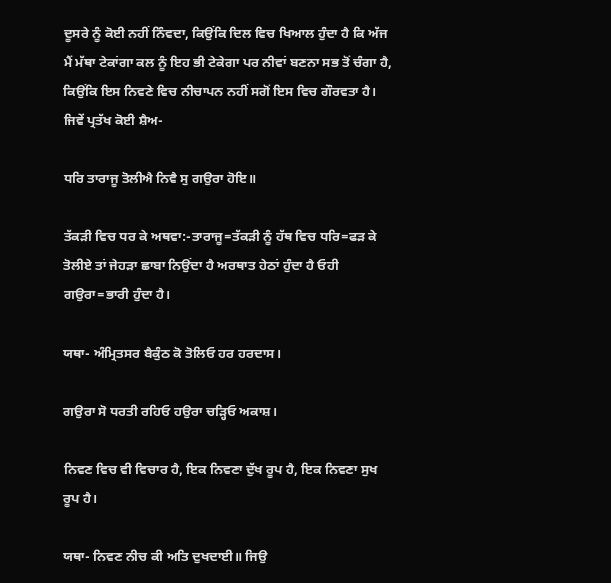ਦੂਸਰੇ ਨੂੰ ਕੋਈ ਨਹੀਂ ਨਿੰਵਦਾ, ਕਿਉਂਕਿ ਦਿਲ ਵਿਚ ਖਿਆਲ ਹੁੰਦਾ ਹੈ ਕਿ ਅੱਜ ਮੈਂ ਮੱਥਾ ਟੇਕਾਂਗਾ ਕਲ ਨੂੰ ਇਹ ਭੀ ਟੇਕੇਗਾ ਪਰ ਨੀਵਾਂ ਬਣਨਾ ਸਭ ਤੋਂ ਚੰਗਾ ਹੈ, ਕਿਉਂਕਿ ਇਸ ਨਿਵਣੇ ਵਿਚ ਨੀਚਾਪਨ ਨਹੀਂ ਸਗੋਂ ਇਸ ਵਿਚ ਗੌਰਵਤਾ ਹੈ। ਜਿਵੇਂ ਪ੍ਰਤੱਖ ਕੋਈ ਸ਼ੈਅ-

ਧਰਿ ਤਾਰਾਜੂ ਤੋਲੀਐ ਨਿਵੈ ਸੁ ਗਉਰਾ ਹੋਇ॥

ਤੱਕੜੀ ਵਿਚ ਧਰ ਕੇ ਅਥਵਾ:-ਤਾਰਾਜੂ=ਤੱਕੜੀ ਨੂੰ ਹੱਥ ਵਿਚ ਧਰਿ=ਫੜ ਕੇ ਤੋਲੀਏ ਤਾਂ ਜੇਹੜਾ ਛਾਬਾ ਨਿਉਂਦਾ ਹੈ ਅਰਥਾਤ ਹੇਠਾਂ ਹੁੰਦਾ ਹੈ ਓਹੀ ਗਉਰਾ=ਭਾਰੀ ਹੁੰਦਾ ਹੈ।

ਯਥਾ- ਅੰਮ੍ਰਿਤਸਰ ਬੈਕੁੰਠ ਕੋ ਤੋਲਿਓ ਹਰ ਹਰਦਾਸ।

ਗਉਰਾ ਸੋ ਧਰਤੀ ਰਹਿਓ ਹਉਰਾ ਚੜ੍ਹਿਓ ਅਕਾਸ਼।

ਨਿਵਣ ਵਿਚ ਵੀ ਵਿਚਾਰ ਹੈ, ਇਕ ਨਿਵਣਾ ਦੁੱਖ ਰੂਪ ਹੈ, ਇਕ ਨਿਵਣਾ ਸੁਖ ਰੂਪ ਹੈ।

ਯਥਾ- ਨਿਵਣ ਨੀਚ ਕੀ ਅਤਿ ਦੁਖਦਾਈ॥ ਜਿਉ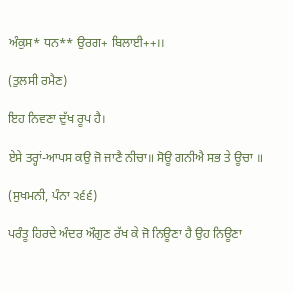ਅੰਕੁਸ* ਧਨ** ਉਰਗ+ ਬਿਲਾਈ++।।

(ਤੁਲਸੀ ਰਮੈਣ)

ਇਹ ਨਿਵਣਾ ਦੁੱਖ ਰੂਪ ਹੈ।

ਏਸੇ ਤਰ੍ਹਾਂ-ਆਪਸ ਕਉ ਜੋ ਜਾਣੈ ਨੀਚਾ॥ ਸੋਊ ਗਨੀਐ ਸਭ ਤੇ ਊਚਾ ॥

(ਸੁਖਮਨੀ, ਪੰਨਾ ੨੬੬)

ਪਰੰਤੂ ਹਿਰਦੇ ਅੰਦਰ ਔਗੁਣ ਰੱਖ ਕੇ ਜੋ ਨਿਊਣਾ ਹੈ ਉਹ ਨਿਊਣਾ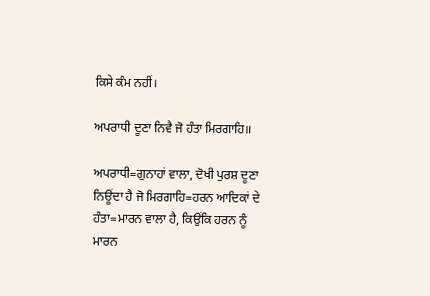ਕਿਸੇ ਕੰਮ ਨਹੀਂ।

ਅਪਰਾਧੀ ਦੂਣਾ ਨਿਵੈ ਜੋ ਹੰਤਾ ਮਿਰਗਾਹਿ॥

ਅਪਰਾਧੀ=ਗੁਨਾਹਾਂ ਵਾਲਾ, ਦੋਖੀ ਪੁਰਸ਼ ਦੂਣਾ ਨਿਊਂਦਾ ਹੈ ਜੋ ਮਿਰਗਾਹਿ=ਹਰਨ ਆਦਿਕਾਂ ਦੇ ਹੰਤਾ=ਮਾਰਨ ਵਾਲਾ ਹੈ, ਕਿਉਂਕਿ ਹਰਨ ਨੂੰ ਮਾਰਨ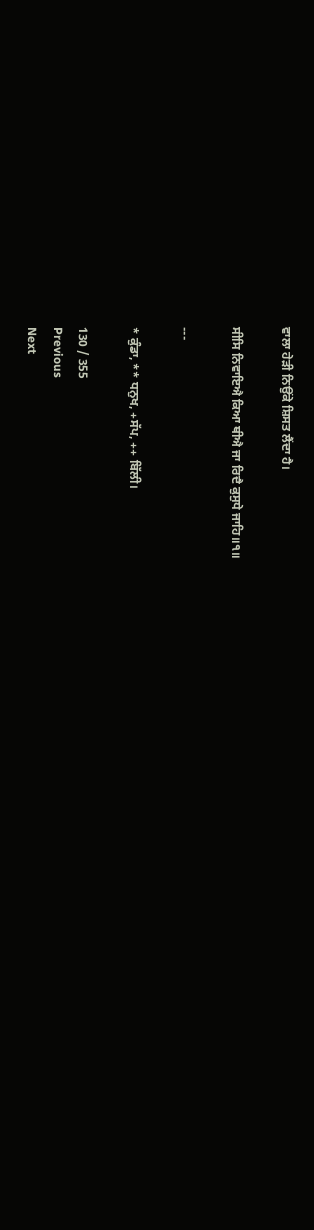ਵਾਲਾ ਹੇੜੀ ਨਿਉਂਕੇ ਸ਼ਿਸਤ ਲੈਂਦਾ ਹੈ।

ਸੀਸਿ ਨਿਵਾਇਐ ਕਿਆ ਥੀਐ ਜਾ ਰਿਦੈ ਕੁਸੁਧੇ ਜਾਹਿ॥੧॥

---

* ਕੁੰਡਾ, ** ਧਨੁਖ, +ਸੱਪ, ++ ਬਿੱਲੀ।

130 / 355
Previous
Next